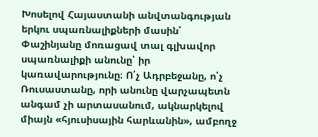Խոսելով Հայաստանի անվտանգության երկու սպառնալիքների մասին՝ Փաշինյանը մոռացավ տալ գլխավոր սպառնալիքի անունը՝ իր կառավարությունը։ Ո՛չ Ադրբեջանը, ո՛չ Ռուսաստանը, որի անունը վարչապետն անգամ չի արտասանում, ակնարկելով միայն «հյուսիսային հարևանին», ամբողջ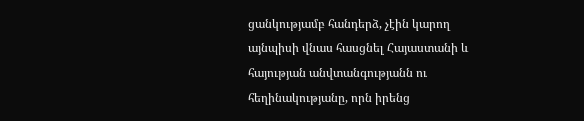ցանկությամբ հանդերձ, չէին կարող այնպիսի վնաս հասցնել Հայաստանի և հայության անվտանգությանն ու հեղինակությանը, որն իրենց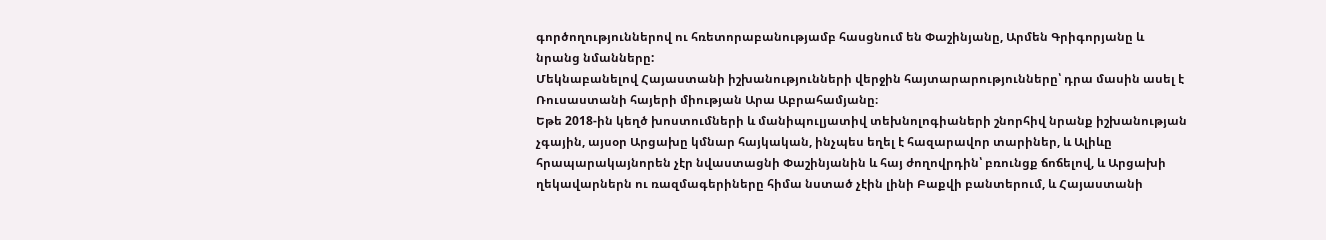գործողություններով ու հռետորաբանությամբ հասցնում են Փաշինյանը, Արմեն Գրիգորյանը և նրանց նմանները:
Մեկնաբանելով Հայաստանի իշխանությունների վերջին հայտարարությունները՝ դրա մասին ասել է Ռուսաստանի հայերի միության Արա Աբրահամյանը։
Եթե 2018-ին կեղծ խոստումների և մանիպուլյատիվ տեխնոլոգիաների շնորհիվ նրանք իշխանության չգային, այսօր Արցախը կմնար հայկական, ինչպես եղել է հազարավոր տարիներ, և Ալիևը հրապարակայնորեն չէր նվաստացնի Փաշինյանին և հայ ժողովրդին՝ բռունցք ճոճելով, և Արցախի ղեկավարներն ու ռազմագերիները հիմա նստած չէին լինի Բաքվի բանտերում, և Հայաստանի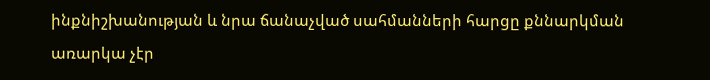ինքնիշխանության և նրա ճանաչված սահմանների հարցը քննարկման առարկա չէր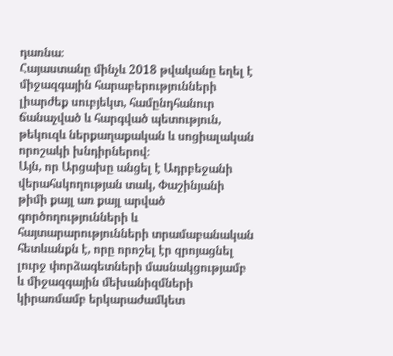դառնա։
Հայաստանը մինչև 2018 թվականը եղել է միջազգային հարաբերությունների լիարժեք սուբյեկտ, համընդհանուր ճանաչված և հարգված պետություն, թեկուզև ներքաղաքական և սոցիալական որոշակի խնդիրներով։
Այն, որ Արցախը անցել է Ադրբեջանի վերահսկողության տակ, Փաշինյանի թիմի քայլ առ քայլ արված գործողությունների և հայտարարությունների տրամաբանական հետևանքն է, որը որոշել էր զրոյացնել լուրջ փորձագետների մասնակցությամբ և միջազգային մեխանիզմների կիրառմամբ երկարաժամկետ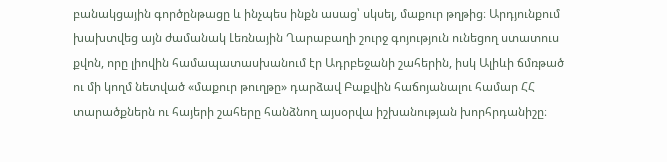բանակցային գործընթացը և ինչպես ինքն ասաց՝ սկսել, մաքուր թղթից։ Արդյունքում խախտվեց այն ժամանակ Լեռնային Ղարաբաղի շուրջ գոյություն ունեցող ստատուս քվոն, որը լիովին համապատասխանում էր Ադրբեջանի շահերին, իսկ Ալիևի ճմռթած ու մի կողմ նետված «մաքուր թուղթը» դարձավ Բաքվին հաճոյանալու համար ՀՀ տարածքներն ու հայերի շահերը հանձնող այսօրվա իշխանության խորհրդանիշը։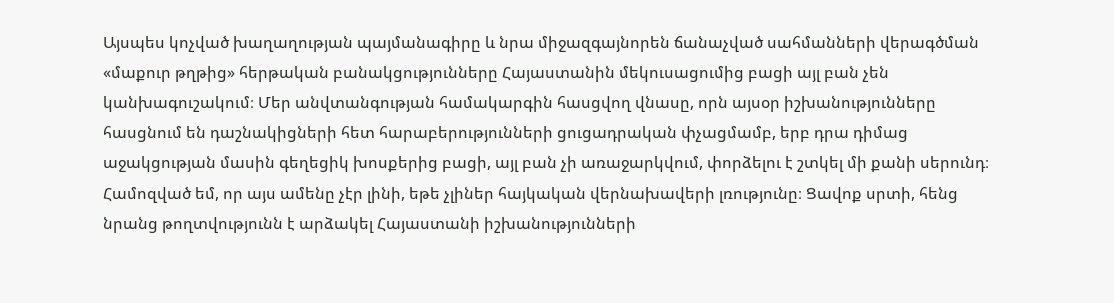Այսպես կոչված խաղաղության պայմանագիրը և նրա միջազգայնորեն ճանաչված սահմանների վերագծման «մաքուր թղթից» հերթական բանակցությունները Հայաստանին մեկուսացումից բացի այլ բան չեն կանխագուշակում։ Մեր անվտանգության համակարգին հասցվող վնասը, որն այսօր իշխանությունները հասցնում են դաշնակիցների հետ հարաբերությունների ցուցադրական փչացմամբ, երբ դրա դիմաց աջակցության մասին գեղեցիկ խոսքերից բացի, այլ բան չի առաջարկվում, փորձելու է շտկել մի քանի սերունդ։
Համոզված եմ, որ այս ամենը չէր լինի, եթե չլիներ հայկական վերնախավերի լռությունը։ Ցավոք սրտի, հենց նրանց թողտվությունն է արձակել Հայաստանի իշխանությունների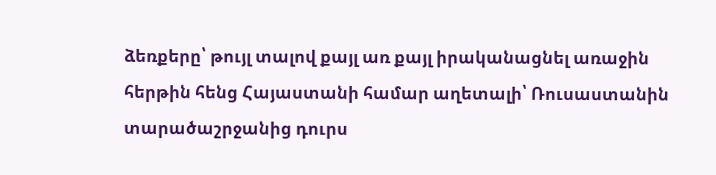ձեռքերը՝ թույլ տալով քայլ առ քայլ իրականացնել առաջին հերթին հենց Հայաստանի համար աղետալի՝ Ռուսաստանին տարածաշրջանից դուրս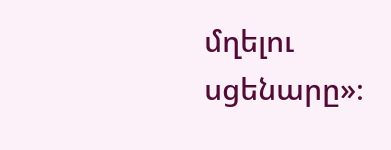մղելու սցենարը»։